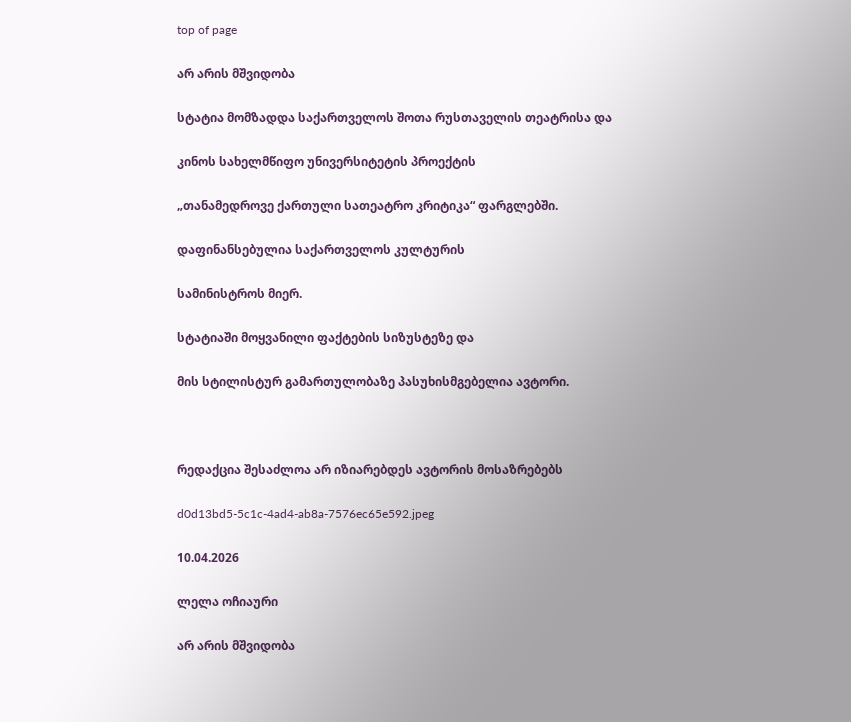top of page

არ არის მშვიდობა

სტატია მომზადდა საქართველოს შოთა რუსთაველის თეატრისა და

კინოს სახელმწიფო უნივერსიტეტის პროექტის

„თანამედროვე ქართული სათეატრო კრიტიკა“ ფარგლებში.

დაფინანსებულია საქართველოს კულტურის

სამინისტროს მიერ.

სტატიაში მოყვანილი ფაქტების სიზუსტეზე და

მის სტილისტურ გამართულობაზე პასუხისმგებელია ავტორი.



რედაქცია შესაძლოა არ იზიარებდეს ავტორის მოსაზრებებს

d0d13bd5-5c1c-4ad4-ab8a-7576ec65e592.jpeg

10.04.2026

ლელა ოჩიაური

არ არის მშვიდობა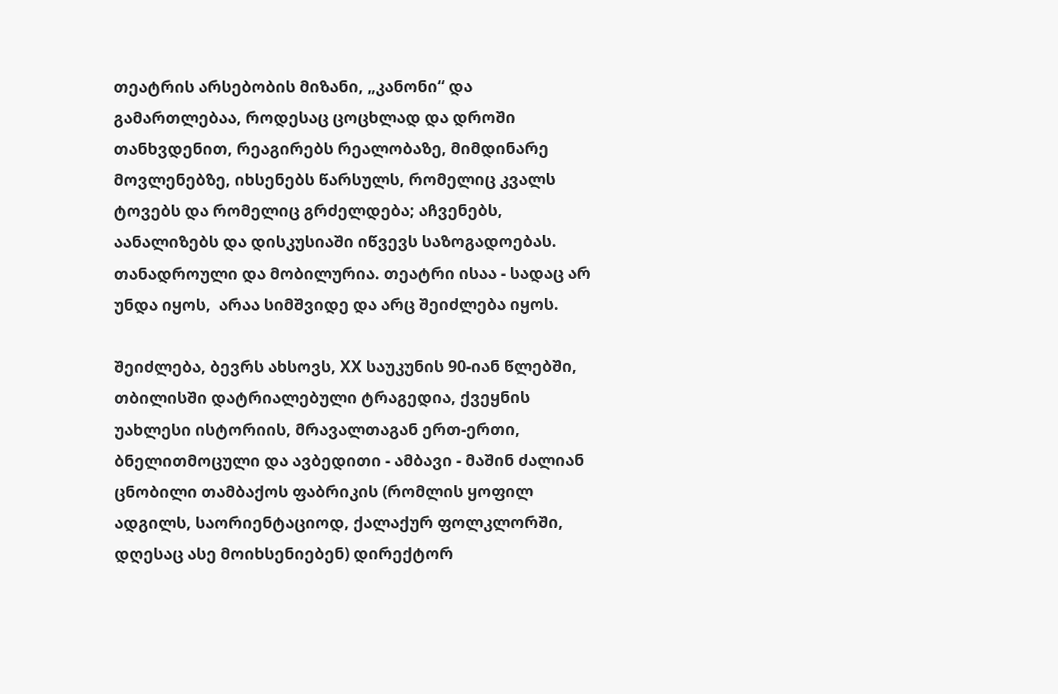თეატრის არსებობის მიზანი, „კანონი“ და გამართლებაა, როდესაც ცოცხლად და დროში თანხვდენით, რეაგირებს რეალობაზე, მიმდინარე მოვლენებზე, იხსენებს წარსულს, რომელიც კვალს ტოვებს და რომელიც გრძელდება; აჩვენებს, აანალიზებს და დისკუსიაში იწვევს საზოგადოებას. თანადროული და მობილურია. თეატრი ისაა - სადაც არ უნდა იყოს,  არაა სიმშვიდე და არც შეიძლება იყოს.

შეიძლება, ბევრს ახსოვს, XX საუკუნის 90-იან წლებში, თბილისში დატრიალებული ტრაგედია, ქვეყნის უახლესი ისტორიის, მრავალთაგან ერთ-ერთი, ბნელითმოცული და ავბედითი - ამბავი - მაშინ ძალიან ცნობილი თამბაქოს ფაბრიკის (რომლის ყოფილ ადგილს, საორიენტაციოდ, ქალაქურ ფოლკლორში, დღესაც ასე მოიხსენიებენ) დირექტორ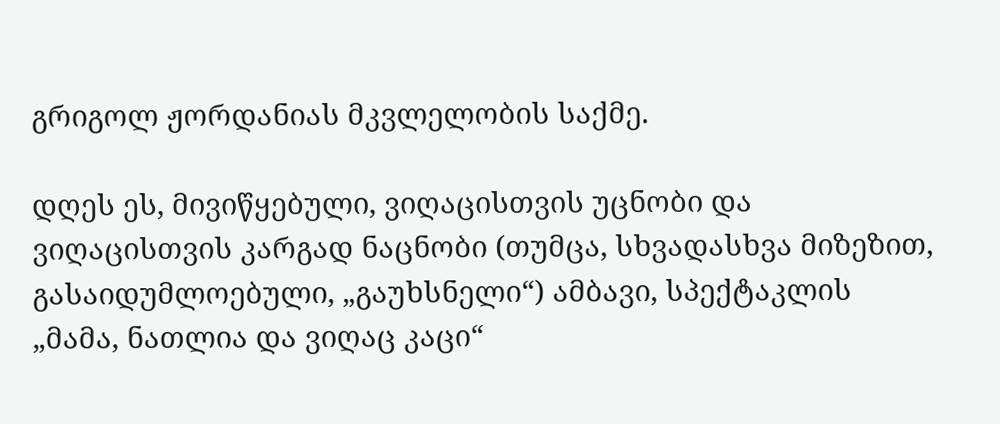გრიგოლ ჟორდანიას მკვლელობის საქმე.

დღეს ეს, მივიწყებული, ვიღაცისთვის უცნობი და ვიღაცისთვის კარგად ნაცნობი (თუმცა, სხვადასხვა მიზეზით, გასაიდუმლოებული, „გაუხსნელი“) ამბავი, სპექტაკლის  „მამა, ნათლია და ვიღაც კაცი“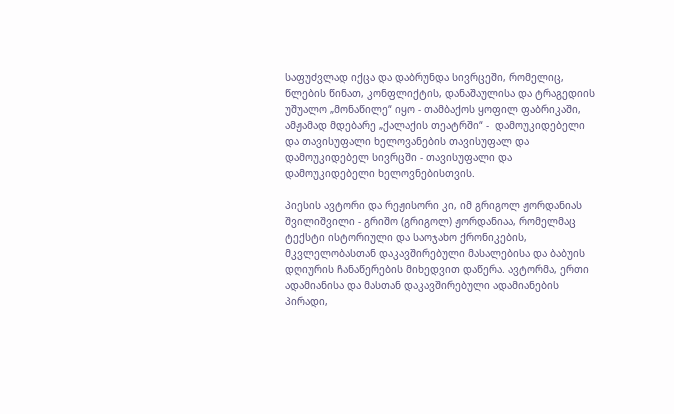საფუძვლად იქცა და დაბრუნდა სივრცეში, რომელიც, წლების წინათ, კონფლიქტის, დანაშაულისა და ტრაგედიის უშუალო „მონაწილე“ იყო - თამბაქოს ყოფილ ფაბრიკაში,  ამჟამად მდებარე „ქალაქის თეატრში“ -  დამოუკიდებელი და თავისუფალი ხელოვანების თავისუფალ და დამოუკიდებელ სივრცში - თავისუფალი და დამოუკიდებელი ხელოვნებისთვის.

პიესის ავტორი და რეჟისორი კი, იმ გრიგოლ ჟორდანიას შვილიშვილი - გრიშო (გრიგოლ) ჟორდანიაა, რომელმაც ტექსტი ისტორიული და საოჯახო ქრონიკების, მკვლელობასთან დაკავშირებული მასალებისა და ბაბუის დღიურის ჩანაწერების მიხედვით დაწერა. ავტორმა, ერთი ადამიანისა და მასთან დაკავშირებული ადამიანების პირადი,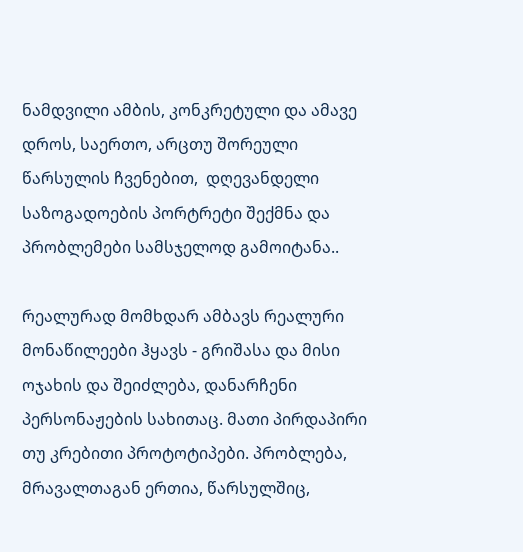ნამდვილი ამბის, კონკრეტული და ამავე დროს, საერთო, არცთუ შორეული წარსულის ჩვენებით,  დღევანდელი საზოგადოების პორტრეტი შექმნა და პრობლემები სამსჯელოდ გამოიტანა..

რეალურად მომხდარ ამბავს რეალური მონაწილეები ჰყავს - გრიშასა და მისი ოჯახის და შეიძლება, დანარჩენი პერსონაჟების სახითაც. მათი პირდაპირი თუ კრებითი პროტოტიპები. პრობლება, მრავალთაგან ერთია, წარსულშიც,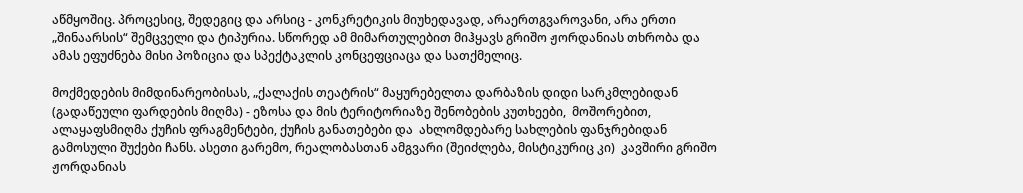აწმყოშიც. პროცესიც, შედეგიც და არსიც - კონკრეტიკის მიუხედავად, არაერთგვაროვანი, არა ერთი „შინაარსის“ შემცველი და ტიპურია. სწორედ ამ მიმართულებით მიჰყავს გრიშო ჟორდანიას თხრობა და ამას ეფუძნება მისი პოზიცია და სპექტაკლის კონცეფციაცა და სათქმელიც.

მოქმედების მიმდინარეობისას, „ქალაქის თეატრის“ მაყურებელთა დარბაზის დიდი სარკმლებიდან (გადაწეული ფარდების მიღმა) - ეზოსა და მის ტერიტორიაზე შენობების კუთხეები,  მოშორებით, ალაყაფსმიღმა ქუჩის ფრაგმენტები, ქუჩის განათებები და  ახლომდებარე სახლების ფანჯრებიდან გამოსული შუქები ჩანს. ასეთი გარემო, რეალობასთან ამგვარი (შეიძლება, მისტიკურიც კი)  კავშირი გრიშო ჟორდანიას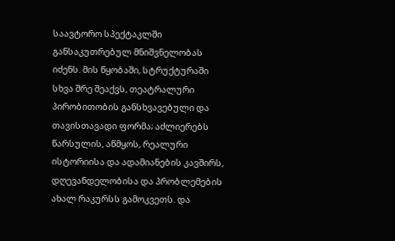საავტორო სპექტაკლში  განსაკუთრებულ მნიშვნელობას იძენს. მის წყობაში, სტრუქტურაში  სხვა შრე შეაქვს, თეატრალური პირობითობის განსხვავებული და თავისთავადი ფორმა; აძლიერებს წარსულის, აწმყოს, რეალური ისტორიისა და ადამიანების კავშირს, დღევანდელობისა და პრობლემების ახალ რაკურსს გამოკვეთს. და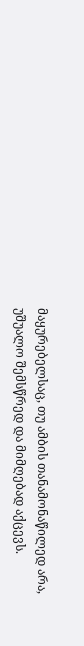მაყურებელსაც, თუ ამბის თანამონაწილედ არა, უშუალო შემსწრედ და მიმღებად აქცევს.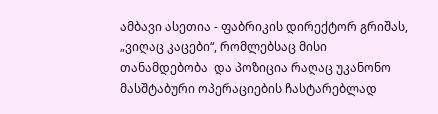ამბავი ასეთია - ფაბრიკის დირექტორ გრიშას, „ვიღაც კაცები“, რომლებსაც მისი თანამდებობა  და პოზიცია რაღაც უკანონო მასშტაბური ოპერაციების ჩასტარებლად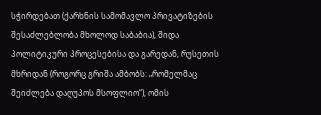სჭირდებათ (ქარხნის სამომავლო პრივატიზების შესაძლებლობა მხოლოდ საბაბია), შიდა პოლიტიკური პროცესებისა და გარედან, რუსეთის მხრიდან (როგორც გრიშა ამბობს: „რომელმაც შეიძლება დაღუპოს მსოფლიო“), ომის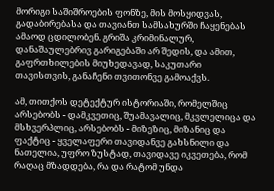მორიგი საშიშროების ფონზე, მის მოსყიდვას, გადაბირებასა და თავიანთ სამსახურში ჩაყენებას ამაოდ ცდილობენ. გრიშა კრიმინალურ, დანაშაულებრივ გარიგებაში არ შედის, და ამით, გაფრთხილების მიუხედავად, საკუთარი  თავისთვის, განაჩენი თვითონვე გამოაქვს.

ამ, თითქოს დეტექტურ ისტორიაში, რომელშიც არსებობს - დამკვეთიც, შუამავალიც, მკვლელიცა და მსხვერპლიც, არსებობს - მიზეზიც, მიზანიც და ფაქტიც - ყველაფერი თავიდანვე გახსნილი და ნათელია, უფრო ზუსტად, თავიდავე იკვეთება, რომ რაღაც მზადდება, რა და რატომ უნდა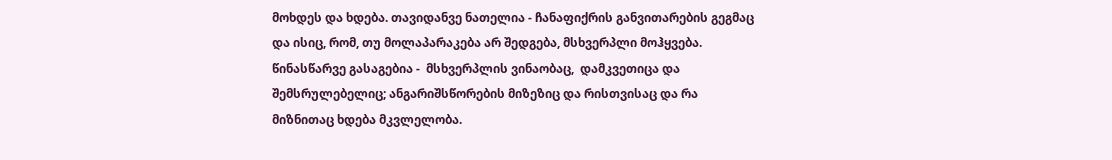მოხდეს და ხდება. თავიდანვე ნათელია - ჩანაფიქრის განვითარების გეგმაც და ისიც, რომ, თუ მოლაპარაკება არ შედგება, მსხვერპლი მოჰყვება. წინასწარვე გასაგებია -  მსხვერპლის ვინაობაც,  დამკვეთიცა და შემსრულებელიც; ანგარიშსწორების მიზეზიც და რისთვისაც და რა მიზნითაც ხდება მკვლელობა.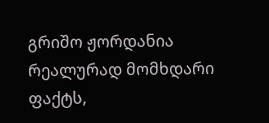გრიშო ჟორდანია რეალურად მომხდარი ფაქტს,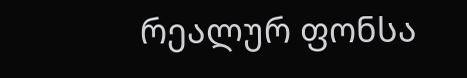რეალურ ფონსა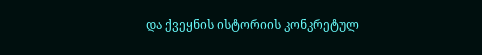და ქვეყნის ისტორიის კონკრეტულ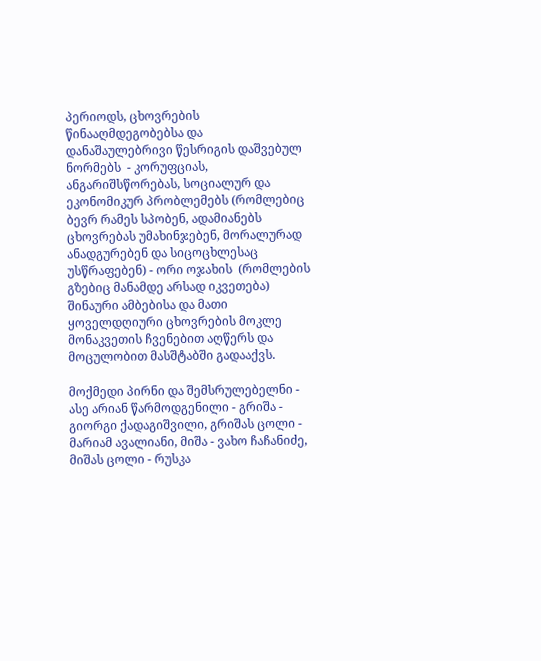პერიოდს, ცხოვრების წინააღმდეგობებსა და დანაშაულებრივი წესრიგის დაშვებულ ნორმებს  - კორუფციას, ანგარიშსწორებას, სოციალურ და ეკონომიკურ პრობლემებს (რომლებიც ბევრ რამეს სპობენ, ადამიანებს ცხოვრებას უმახინჯებენ, მორალურად ანადგურებენ და სიცოცხლესაც უსწრაფებენ) - ორი ოჯახის  (რომლების გზებიც მანამდე არსად იკვეთება) შინაური ამბებისა და მათი ყოველდღიური ცხოვრების მოკლე მონაკვეთის ჩვენებით აღწერს და მოცულობით მასშტაბში გადააქვს.

მოქმედი პირნი და შემსრულებელნი - ასე არიან წარმოდგენილი - გრიშა -  გიორგი ქადაგიშვილი, გრიშას ცოლი - მარიამ ავალიანი, მიშა - ვახო ჩაჩანიძე, მიშას ცოლი - რუსკა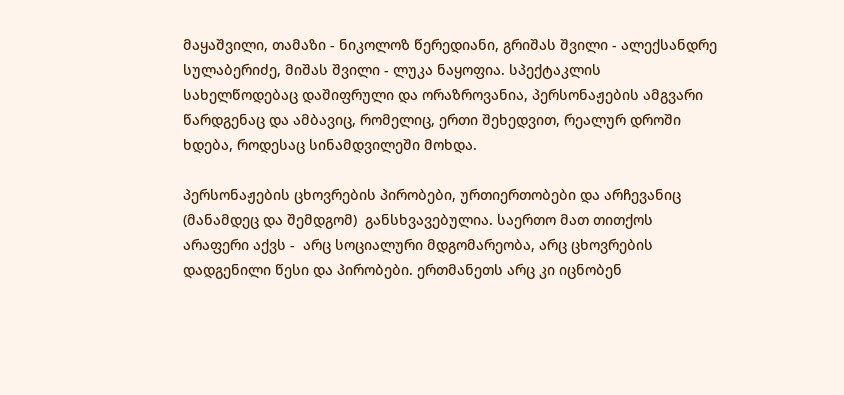მაყაშვილი, თამაზი - ნიკოლოზ წერედიანი, გრიშას შვილი - ალექსანდრე სულაბერიძე, მიშას შვილი - ლუკა ნაყოფია. სპექტაკლის სახელწოდებაც დაშიფრული და ორაზროვანია, პერსონაჟების ამგვარი წარდგენაც და ამბავიც, რომელიც, ერთი შეხედვით, რეალურ დროში ხდება, როდესაც სინამდვილეში მოხდა.

პერსონაჟების ცხოვრების პირობები, ურთიერთობები და არჩევანიც (მანამდეც და შემდგომ)  განსხვავებულია. საერთო მათ თითქოს არაფერი აქვს -  არც სოციალური მდგომარეობა, არც ცხოვრების დადგენილი წესი და პირობები. ერთმანეთს არც კი იცნობენ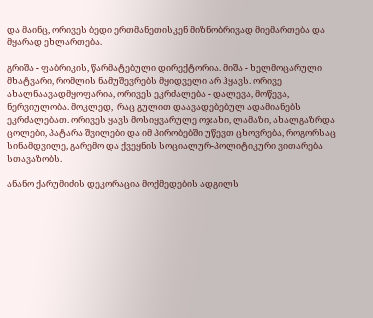და მაინც, ორივეს ბედი ერთმანეთისკენ მიზნობრივად მიემართება და მყარად ეხლართება.

გრიშა - ფაბრიკის, წარმატებული დირექტორია. მიშა - ხელმოცარული მხატვარი, რომლის ნამუშევრებს მყიდველი არ ჰყავს. ორივე ახალნაავადმყოფარია, ორივეს ეკრძალება - დალევა, მოწევა, ნერვიულობა. მოკლედ,  რაც გულით დაავადებებულ ადამიანებს ეკრძალებათ. ორივეს ყავს მოსიყვარულე ოჯახი, ლამაზი, ახალგაზრდა ცოლები, პატარა შვილები და იმ პირობებში უწევთ ცხოვრება, როგორსაც სინამდვილე, გარემო და ქვეყნის სოციალურ-პოლიტიკური ვითარება სთავაზობს.

ანანო ქარუმიძის დეკორაცია მოქმედების ადგილს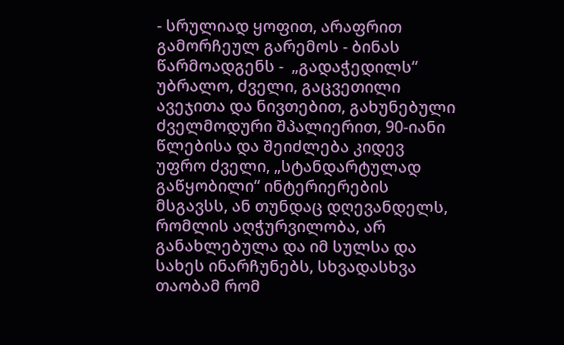- სრულიად ყოფით, არაფრით გამორჩეულ გარემოს - ბინას წარმოადგენს -  „გადაჭედილს“  უბრალო, ძველი, გაცვეთილი ავეჯითა და ნივთებით, გახუნებული ძველმოდური შპალიერით, 90-იანი წლებისა და შეიძლება კიდევ უფრო ძველი, „სტანდარტულად გაწყობილი“ ინტერიერების მსგავსს, ან თუნდაც დღევანდელს, რომლის აღჭურვილობა, არ განახლებულა და იმ სულსა და სახეს ინარჩუნებს, სხვადასხვა თაობამ რომ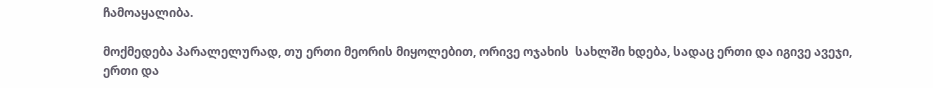ჩამოაყალიბა.

მოქმედება პარალელურად, თუ ერთი მეორის მიყოლებით, ორივე ოჯახის  სახლში ხდება, სადაც ერთი და იგივე ავეჯი, ერთი და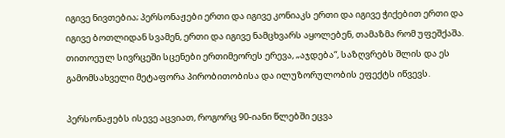იგივე ნივთებია; პერსონაჟები ერთი და იგივე კონიაკს ერთი და იგივე ჭიქებით ერთი და იგივე ბოთლიდან სვამენ, ერთი და იგივე ნამცხვარს აყოლებენ, თამაზმა რომ უფეშქაშა. თითოეულ სივრცეში სცენები ერთიმეორეს ერევა, „აჯდება“, საზღვრებს შლის და ეს გამომსახველი მეტაფორა პირობითობისა და ილუზორულობის ეფექტს იწვევს.

პერსონაჟებს ისევე აცვიათ, როგორც 90-იანი წლებში ეცვა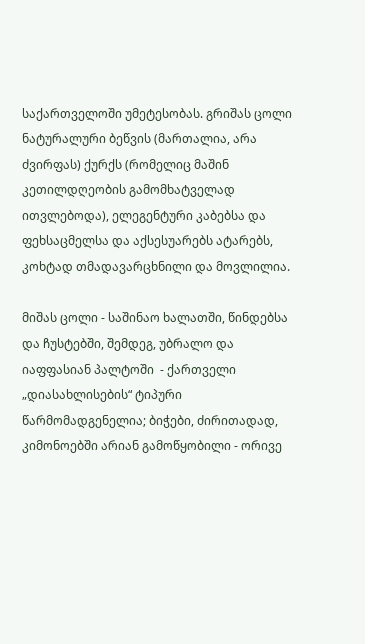საქართველოში უმეტესობას. გრიშას ცოლი ნატურალური ბეწვის (მართალია, არა ძვირფას) ქურქს (რომელიც მაშინ კეთილდღეობის გამომხატველად ითვლებოდა), ელეგენტური კაბებსა და ფეხსაცმელსა და აქსესუარებს ატარებს, კოხტად თმადავარცხნილი და მოვლილია.

მიშას ცოლი - საშინაო ხალათში, წინდებსა და ჩუსტებში, შემდეგ, უბრალო და იაფფასიან პალტოში  - ქართველი „დიასახლისების“ ტიპური წარმომადგენელია; ბიჭები, ძირითადად, კიმონოებში არიან გამოწყობილი - ორივე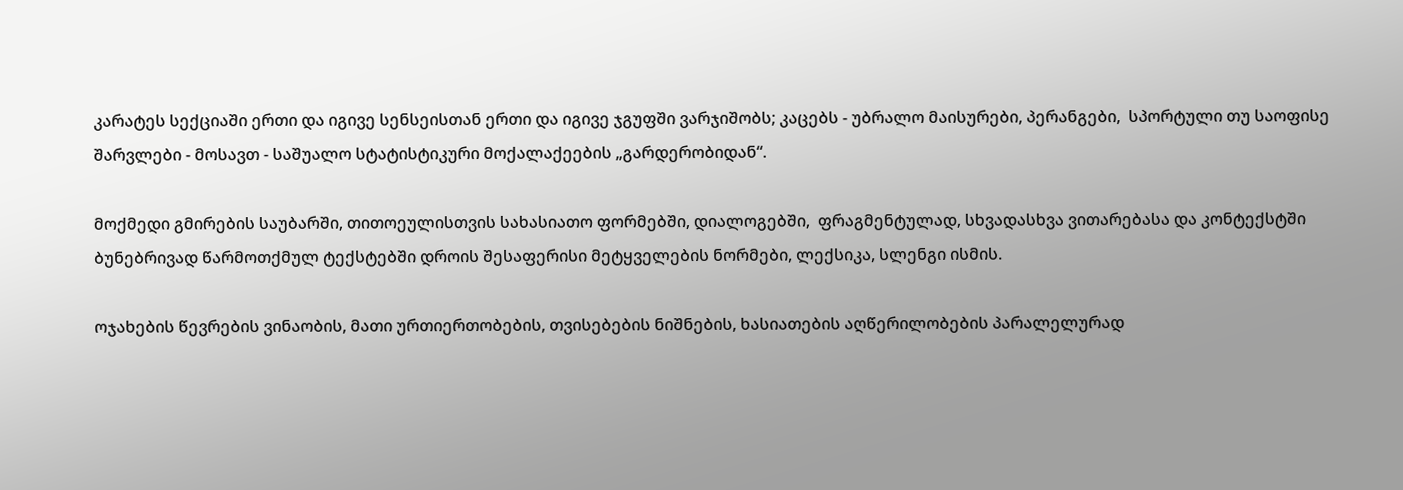კარატეს სექციაში ერთი და იგივე სენსეისთან ერთი და იგივე ჯგუფში ვარჯიშობს; კაცებს - უბრალო მაისურები, პერანგები,  სპორტული თუ საოფისე შარვლები - მოსავთ - საშუალო სტატისტიკური მოქალაქეების „გარდერობიდან“.

მოქმედი გმირების საუბარში, თითოეულისთვის სახასიათო ფორმებში, დიალოგებში,  ფრაგმენტულად, სხვადასხვა ვითარებასა და კონტექსტში ბუნებრივად წარმოთქმულ ტექსტებში დროის შესაფერისი მეტყველების ნორმები, ლექსიკა, სლენგი ისმის.

ოჯახების წევრების ვინაობის, მათი ურთიერთობების, თვისებების ნიშნების, ხასიათების აღწერილობების პარალელურად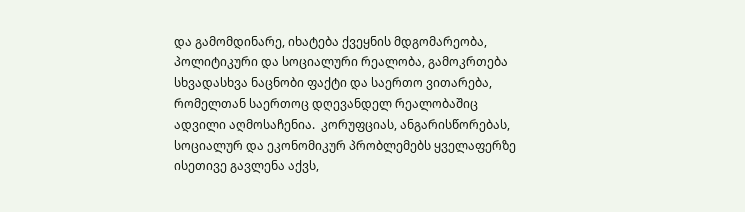და გამომდინარე, იხატება ქვეყნის მდგომარეობა, პოლიტიკური და სოციალური რეალობა, გამოკრთება სხვადასხვა ნაცნობი ფაქტი და საერთო ვითარება, რომელთან საერთოც დღევანდელ რეალობაშიც ადვილი აღმოსაჩენია.  კორუფციას, ანგარისწორებას, სოციალურ და ეკონომიკურ პრობლემებს ყველაფერზე  ისეთივე გავლენა აქვს,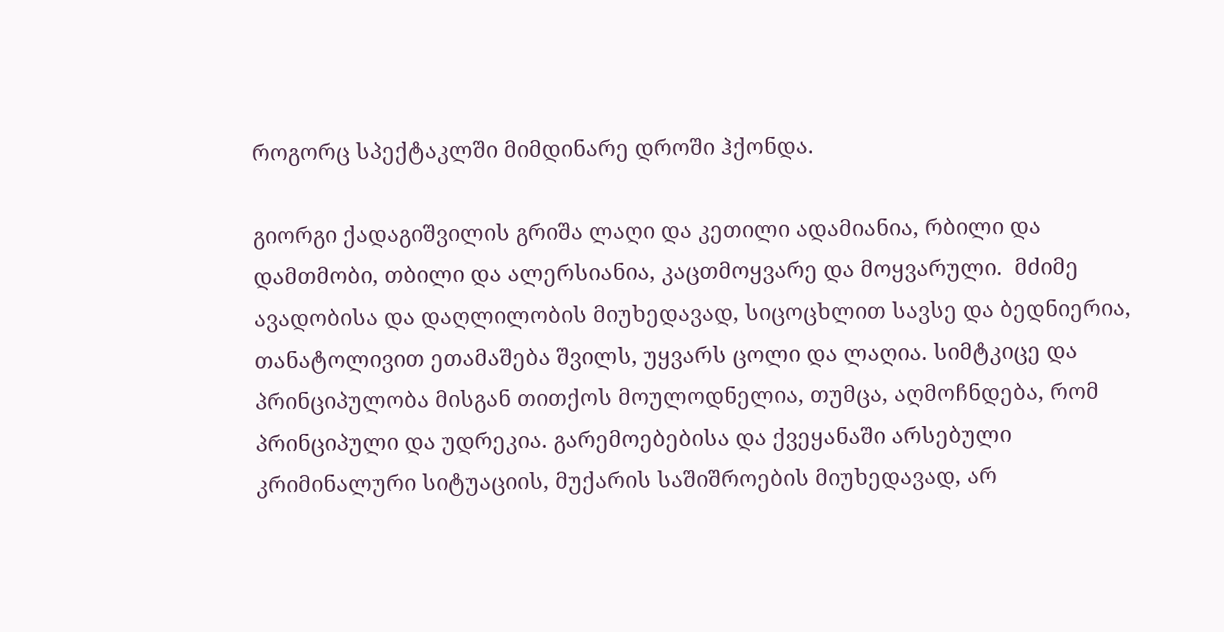როგორც სპექტაკლში მიმდინარე დროში ჰქონდა.

გიორგი ქადაგიშვილის გრიშა ლაღი და კეთილი ადამიანია, რბილი და დამთმობი, თბილი და ალერსიანია, კაცთმოყვარე და მოყვარული.  მძიმე ავადობისა და დაღლილობის მიუხედავად, სიცოცხლით სავსე და ბედნიერია, თანატოლივით ეთამაშება შვილს, უყვარს ცოლი და ლაღია. სიმტკიცე და პრინციპულობა მისგან თითქოს მოულოდნელია, თუმცა, აღმოჩნდება, რომ პრინციპული და უდრეკია. გარემოებებისა და ქვეყანაში არსებული კრიმინალური სიტუაციის, მუქარის საშიშროების მიუხედავად, არ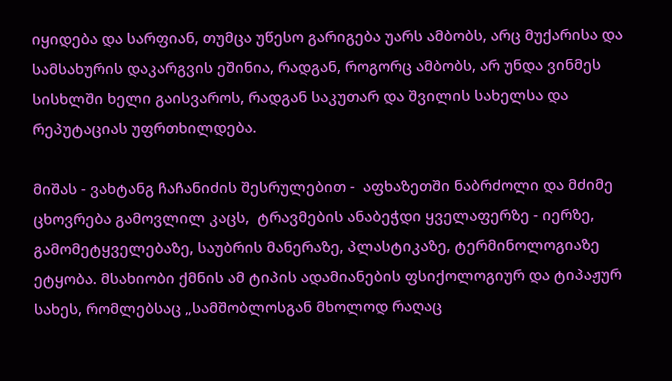იყიდება და სარფიან, თუმცა უწესო გარიგება უარს ამბობს, არც მუქარისა და სამსახურის დაკარგვის ეშინია, რადგან, როგორც ამბობს, არ უნდა ვინმეს სისხლში ხელი გაისვაროს, რადგან საკუთარ და შვილის სახელსა და რეპუტაციას უფრთხილდება.

მიშას - ვახტანგ ჩაჩანიძის შესრულებით -  აფხაზეთში ნაბრძოლი და მძიმე ცხოვრება გამოვლილ კაცს,  ტრავმების ანაბეჭდი ყველაფერზე - იერზე, გამომეტყველებაზე, საუბრის მანერაზე, პლასტიკაზე, ტერმინოლოგიაზე ეტყობა. მსახიობი ქმნის ამ ტიპის ადამიანების ფსიქოლოგიურ და ტიპაჟურ სახეს, რომლებსაც „სამშობლოსგან მხოლოდ რაღაც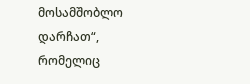მოსამშობლო დარჩათ“, რომელიც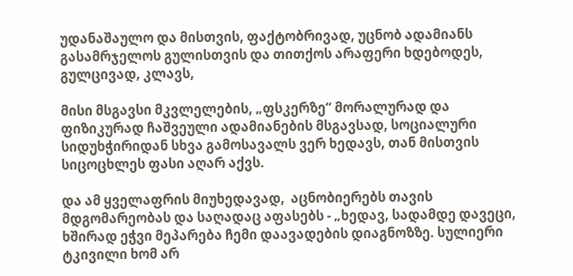უდანაშაულო და მისთვის, ფაქტობრივად, უცნობ ადამიანს გასამრჯელოს გულისთვის და თითქოს არაფერი ხდებოდეს,  გულცივად, კლავს,

მისი მსგავსი მკვლელების, „ფსკერზე“ მორალურად და ფიზიკურად ჩაშვეული ადამიანების მსგავსად, სოციალური სიდუხჭირიდან სხვა გამოსავალს ვერ ხედავს, თან მისთვის სიცოცხლეს ფასი აღარ აქვს.

და ამ ყველაფრის მიუხედავად,  აცნობიერებს თავის მდგომარეობას და საღადაც აფასებს - „ხედავ, სადამდე დავეცი, ხშირად ეჭვი მეპარება ჩემი დაავადების დიაგნოზზე. სულიერი ტკივილი ხომ არ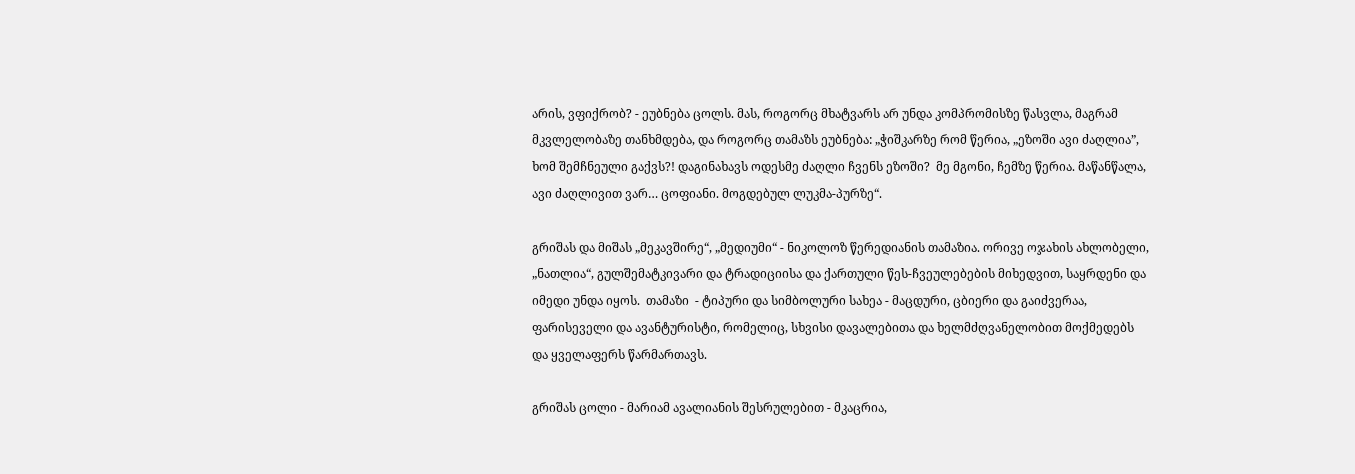არის, ვფიქრობ? - ეუბნება ცოლს. მას, როგორც მხატვარს არ უნდა კომპრომისზე წასვლა, მაგრამ მკვლელობაზე თანხმდება, და როგორც თამაზს ეუბნება: „ჭიშკარზე რომ წერია, „ეზოში ავი ძაღლია”, ხომ შემჩნეული გაქვს?! დაგინახავს ოდესმე ძაღლი ჩვენს ეზოში?  მე მგონი, ჩემზე წერია. მაწანწალა, ავი ძაღლივით ვარ… ცოფიანი. მოგდებულ ლუკმა-პურზე“.

გრიშას და მიშას „მეკავშირე“, „მედიუმი“ - ნიკოლოზ წერედიანის თამაზია. ორივე ოჯახის ახლობელი,  „ნათლია“, გულშემატკივარი და ტრადიციისა და ქართული წეს-ჩვეულებების მიხედვით, საყრდენი და იმედი უნდა იყოს.  თამაზი  - ტიპური და სიმბოლური სახეა - მაცდური, ცბიერი და გაიძვერაა, ფარისეველი და ავანტურისტი, რომელიც, სხვისი დავალებითა და ხელმძღვანელობით მოქმედებს და ყველაფერს წარმართავს.

გრიშას ცოლი - მარიამ ავალიანის შესრულებით - მკაცრია,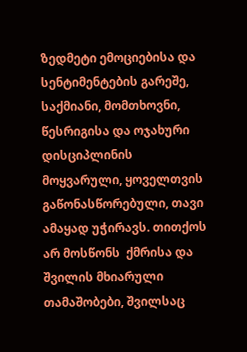ზედმეტი ემოციებისა და  სენტიმენტების გარეშე, საქმიანი, მომთხოვნი, წესრიგისა და ოჯახური დისციპლინის მოყვარული, ყოველთვის გაწონასწორებული, თავი ამაყად უჭირავს. თითქოს არ მოსწონს  ქმრისა და შვილის მხიარული თამაშობები, შვილსაც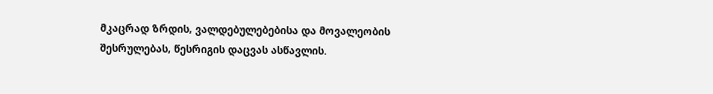მკაცრად ზრდის, ვალდებულებებისა და მოვალეობის შესრულებას, წესრიგის დაცვას ასწავლის.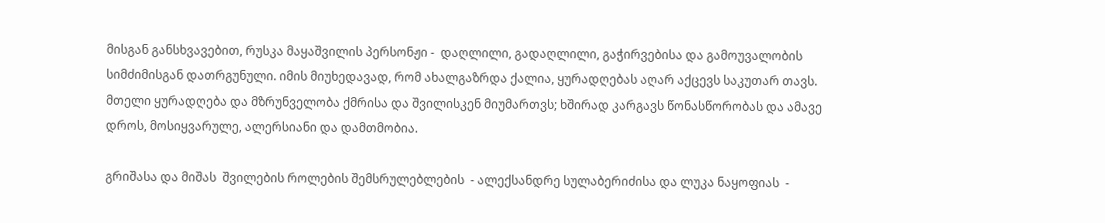მისგან განსხვავებით, რუსკა მაყაშვილის პერსონჟი -  დაღლილი, გადაღლილი, გაჭირვებისა და გამოუვალობის სიმძიმისგან დათრგუნული. იმის მიუხედავად, რომ ახალგაზრდა ქალია, ყურადღებას აღარ აქცევს საკუთარ თავს. მთელი ყურადღება და მზრუნველობა ქმრისა და შვილისკენ მიუმართვს; ხშირად კარგავს წონასწორობას და ამავე დროს, მოსიყვარულე, ალერსიანი და დამთმობია.

გრიშასა და მიშას  შვილების როლების შემსრულებლების  - ალექსანდრე სულაბერიძისა და ლუკა ნაყოფიას  -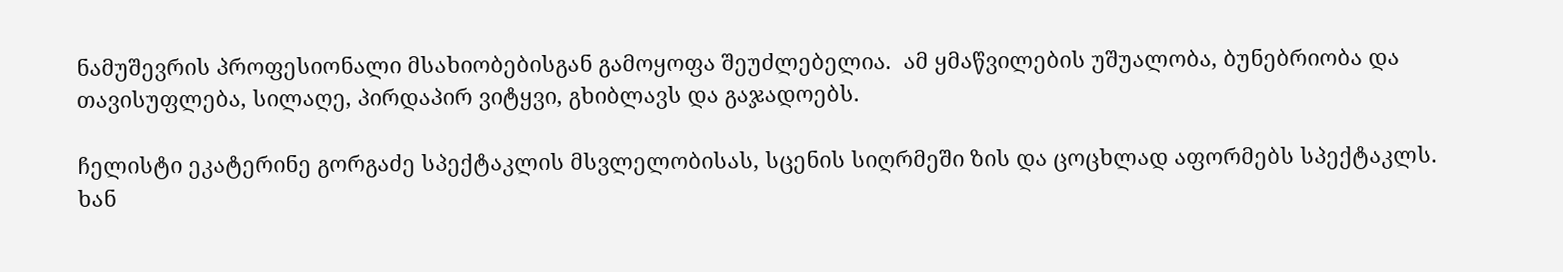ნამუშევრის პროფესიონალი მსახიობებისგან გამოყოფა შეუძლებელია.  ამ ყმაწვილების უშუალობა, ბუნებრიობა და თავისუფლება, სილაღე, პირდაპირ ვიტყვი, გხიბლავს და გაჯადოებს.

ჩელისტი ეკატერინე გორგაძე სპექტაკლის მსვლელობისას, სცენის სიღრმეში ზის და ცოცხლად აფორმებს სპექტაკლს. ხან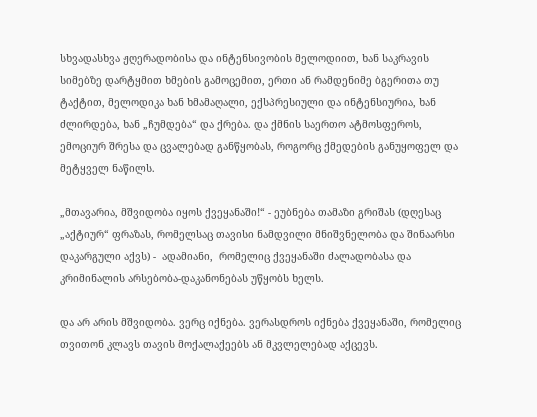სხვადასხვა ჟღერადობისა და ინტენსივობის მელოდიით, ხან საკრავის სიმებზე დარტყმით ხმების გამოცემით, ერთი ან რამდენიმე ბგერითა თუ ტაქტით, მელოდიკა ხან ხმამაღალი, ექსპრესიული და ინტენსიურია, ხან ძლირდება, ხან „ჩუმდება“ და ქრება. და ქმნის საერთო ატმოსფეროს, ემოციურ შრესა და ცვალებად განწყობას, როგორც ქმედების განუყოფელ და მეტყველ ნაწილს.

„მთავარია, მშვიდობა იყოს ქვეყანაში!“ - ეუბნება თამაზი გრიშას (დღესაც „აქტიურ“ ფრაზას, რომელსაც თავისი ნამდვილი მნიშვნელობა და შინაარსი დაკარგული აქვს) -  ადამიანი,  რომელიც ქვეყანაში ძალადობასა და კრიმინალის არსებობა-დაკანონებას უწყობს ხელს.

და არ არის მშვიდობა. ვერც იქნება. ვერასდროს იქნება ქვეყანაში, რომელიც თვითონ კლავს თავის მოქალაქეებს ან მკვლელებად აქცევს.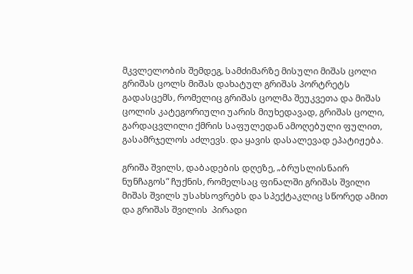მკვლელობის შემდეგ, სამძიმარზე მისული მიშას ცოლი გრიშას ცოლს მიშას დახატულ გრიშას პორტრეტს გადასცემს, რომელიც გრიშას ცოლმა შეუკვეთა და მიშას ცოლის კატეგორიული უარის მიუხედავად, გრიშას ცოლი, გარდაცვლილი ქმრის საფულედან ამოღებული ფულით, გასამრჯელოს აძლევს. და ყავის დასალევად ეპატიჟება.

გრიშა შვილს, დაბადების დღეზე, „ბრუსლისნაირ ნუნჩაგოს“ ჩუქნის, რომელსაც ფინალში გრიშას შვილი მიშას შვილს უსახსოვრებს და სპექტაკლიც სწორედ ამით  და გრიშას შვილის  პირადი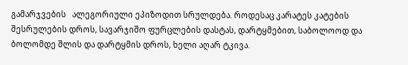გამარჯვების   ალეგორიული ეპიზოდით სრულდება. როდესაც კარატეს კატების შესრულების დროს, სავარჯიშო ფურცლების დასტას, დარტყმებით, საბოლოოდ და ბოლომდე შლის და დარტყმის დროს, ხელი აღარ ტკივა.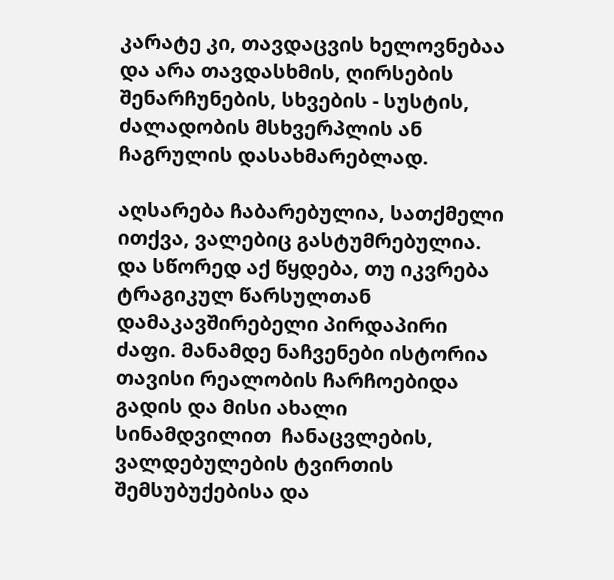კარატე კი, თავდაცვის ხელოვნებაა და არა თავდასხმის, ღირსების შენარჩუნების, სხვების - სუსტის, ძალადობის მსხვერპლის ან ჩაგრულის დასახმარებლად.

აღსარება ჩაბარებულია, სათქმელი ითქვა, ვალებიც გასტუმრებულია. და სწორედ აქ წყდება, თუ იკვრება ტრაგიკულ წარსულთან დამაკავშირებელი პირდაპირი ძაფი. მანამდე ნაჩვენები ისტორია თავისი რეალობის ჩარჩოებიდა გადის და მისი ახალი სინამდვილით  ჩანაცვლების, ვალდებულების ტვირთის შემსუბუქებისა და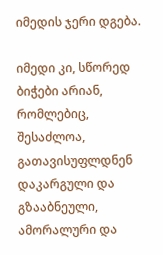იმედის ჯერი დგება.

იმედი კი, სწორედ  ბიჭები არიან, რომლებიც, შესაძლოა, გათავისუფლდნენ დაკარგული და გზააბნეული, ამორალური და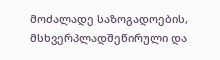მოძალადე საზოგადოების, მსხვერპლადშეწირული და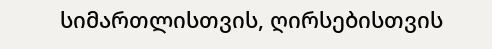სიმართლისთვის, ღირსებისთვის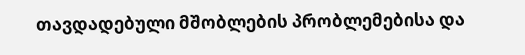თავდადებული მშობლების პრობლემებისა და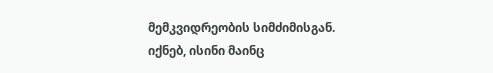მემკვიდრეობის სიმძიმისგან. იქნებ, ისინი მაინც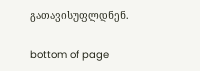გათავისუფლდნენ.

bottom of page